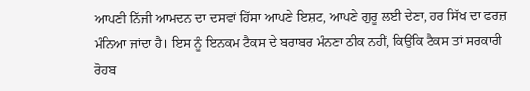ਆਪਣੀ ਨਿੱਜੀ ਆਮਦਨ ਦਾ ਦਸਵਾਂ ਹਿੱਸਾ ਆਪਣੇ ਇਸ਼ਟ, ਆਪਣੇ ਗੁਰੂ ਲਈ ਦੇਣਾ, ਹਰ ਸਿੱਖ ਦਾ ਫਰਜ਼ ਮੰਨਿਆ ਜਾਂਦਾ ਹੈ। ਇਸ ਨੂੰ ਇਨਕਮ ਟੈਕਸ ਦੇ ਬਰਾਬਰ ਮੰਨਣਾ ਠੀਕ ਨਹੀਂ, ਕਿਉਂਕਿ ਟੈਕਸ ਤਾਂ ਸਰਕਾਰੀ ਰੋਹਬ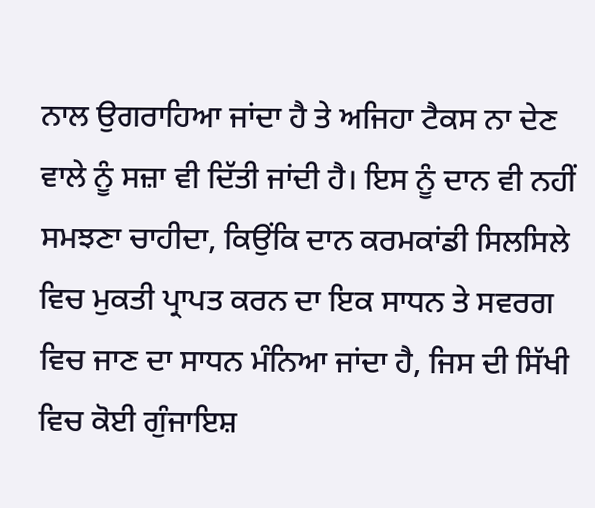ਨਾਲ ਉਗਰਾਹਿਆ ਜਾਂਦਾ ਹੈ ਤੇ ਅਜਿਹਾ ਟੈਕਸ ਨਾ ਦੇਣ ਵਾਲੇ ਨੂੰ ਸਜ਼ਾ ਵੀ ਦਿੱਤੀ ਜਾਂਦੀ ਹੈ। ਇਸ ਨੂੰ ਦਾਨ ਵੀ ਨਹੀਂ ਸਮਝਣਾ ਚਾਹੀਦਾ, ਕਿਉਂਕਿ ਦਾਨ ਕਰਮਕਾਂਡੀ ਸਿਲਸਿਲੇ ਵਿਚ ਮੁਕਤੀ ਪ੍ਰਾਪਤ ਕਰਨ ਦਾ ਇਕ ਸਾਧਨ ਤੇ ਸਵਰਗ ਵਿਚ ਜਾਣ ਦਾ ਸਾਧਨ ਮੰਨਿਆ ਜਾਂਦਾ ਹੈ, ਜਿਸ ਦੀ ਸਿੱਖੀ ਵਿਚ ਕੋਈ ਗੁੰਜਾਇਸ਼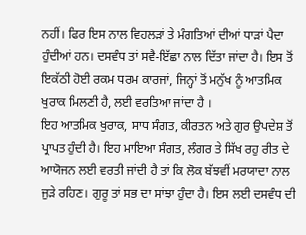ਨਹੀਂ। ਫਿਰ ਇਸ ਨਾਲ ਵਿਹਲੜਾਂ ਤੇ ਮੰਗਤਿਆਂ ਦੀਆਂ ਧਾੜਾਂ ਪੈਦਾ ਹੁੰਦੀਆਂ ਹਨ। ਦਸਵੰਧ ਤਾਂ ਸਵੈ-ਇੱਛਾ ਨਾਲ ਦਿੱਤਾ ਜਾਂਦਾ ਹੈ। ਇਸ ਤੋਂ ਇਕੱਠੀ ਹੋਈ ਰਕਮ ਧਰਮ ਕਾਰਜਾਂ, ਜਿਨ੍ਹਾਂ ਤੋਂ ਮਨੁੱਖ ਨੂੰ ਆਤਮਿਕ ਖੁਰਾਕ ਮਿਲਣੀ ਹੈ, ਲਈ ਵਰਤਿਆ ਜਾਂਦਾ ਹੈ ।
ਇਹ ਆਤਮਿਕ ਖੁਰਾਕ, ਸਾਧ ਸੰਗਤ, ਕੀਰਤਨ ਅਤੇ ਗੁਰ ਉਪਦੇਸ਼ ਤੋਂ ਪ੍ਰਾਪਤ ਹੁੰਦੀ ਹੈ। ਇਹ ਮਾਇਆ ਸੰਗਤ, ਲੰਗਰ ਤੇ ਸਿੱਖ ਰਹੁ ਰੀਤ ਦੇ ਆਯੋਜਨ ਲਈ ਵਰਤੀ ਜਾਂਦੀ ਹੈ ਤਾਂ ਕਿ ਲੋਕ ਬੱਝਵੀਂ ਮਰਯਾਦਾ ਨਾਲ ਜੁੜੇ ਰਹਿਣ। ਗੁਰੂ ਤਾਂ ਸਭ ਦਾ ਸਾਂਝਾ ਹੁੰਦਾ ਹੈ। ਇਸ ਲਈ ਦਸਵੰਧ ਦੀ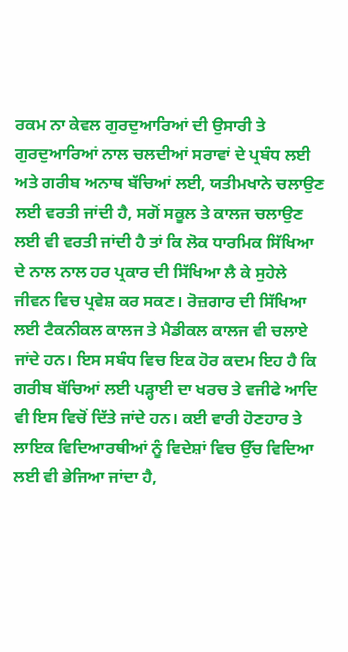ਰਕਮ ਨਾ ਕੇਵਲ ਗੁਰਦੁਆਰਿਆਂ ਦੀ ਉਸਾਰੀ ਤੇ ਗੁਰਦੁਆਰਿਆਂ ਨਾਲ ਚਲਦੀਆਂ ਸਰਾਵਾਂ ਦੇ ਪ੍ਰਬੰਧ ਲਈ ਅਤੇ ਗਰੀਬ ਅਨਾਥ ਬੱਚਿਆਂ ਲਈ, ਯਤੀਮਖਾਨੇ ਚਲਾਉਣ ਲਈ ਵਰਤੀ ਜਾਂਦੀ ਹੈ, ਸਗੋਂ ਸਕੂਲ ਤੇ ਕਾਲਜ ਚਲਾਉਣ ਲਈ ਵੀ ਵਰਤੀ ਜਾਂਦੀ ਹੈ ਤਾਂ ਕਿ ਲੋਕ ਧਾਰਮਿਕ ਸਿੱਖਿਆ ਦੇ ਨਾਲ ਨਾਲ ਹਰ ਪ੍ਰਕਾਰ ਦੀ ਸਿੱਖਿਆ ਲੈ ਕੇ ਸੁਹੇਲੇ ਜੀਵਨ ਵਿਚ ਪ੍ਰਵੇਸ਼ ਕਰ ਸਕਣ। ਰੋਜ਼ਗਾਰ ਦੀ ਸਿੱਖਿਆ ਲਈ ਟੈਕਨੀਕਲ ਕਾਲਜ ਤੇ ਮੈਡੀਕਲ ਕਾਲਜ ਵੀ ਚਲਾਏ ਜਾਂਦੇ ਹਨ। ਇਸ ਸਬੰਧ ਵਿਚ ਇਕ ਹੋਰ ਕਦਮ ਇਹ ਹੈ ਕਿ ਗਰੀਬ ਬੱਚਿਆਂ ਲਈ ਪੜ੍ਹਾਈ ਦਾ ਖਰਚ ਤੇ ਵਜੀਫੇ ਆਦਿ ਵੀ ਇਸ ਵਿਚੋਂ ਦਿੱਤੇ ਜਾਂਦੇ ਹਨ। ਕਈ ਵਾਰੀ ਹੋਣਹਾਰ ਤੇ ਲਾਇਕ ਵਿਦਿਆਰਥੀਆਂ ਨੂੰ ਵਿਦੇਸ਼ਾਂ ਵਿਚ ਉੱਚ ਵਿਦਿਆ ਲਈ ਵੀ ਭੇਜਿਆ ਜਾਂਦਾ ਹੈ,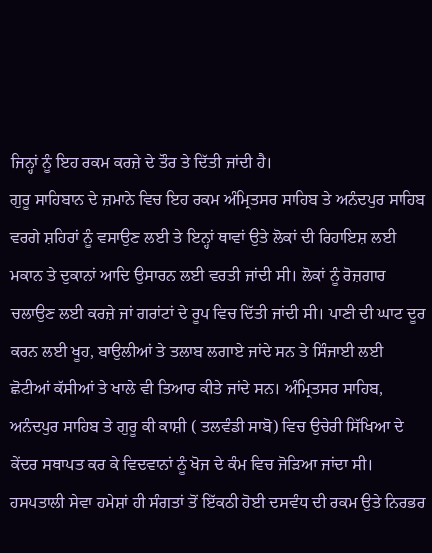ਜਿਨ੍ਹਾਂ ਨੂੰ ਇਹ ਰਕਮ ਕਰਜ਼ੇ ਦੇ ਤੌਰ ਤੇ ਦਿੱਤੀ ਜਾਂਦੀ ਹੈ।
ਗੁਰੂ ਸਾਹਿਬਾਨ ਦੇ ਜ਼ਮਾਨੇ ਵਿਚ ਇਹ ਰਕਮ ਅੰਮ੍ਰਿਤਸਰ ਸਾਹਿਬ ਤੇ ਅਨੰਦਪੁਰ ਸਾਹਿਬ ਵਰਗੇ ਸ਼ਹਿਰਾਂ ਨੂੰ ਵਸਾਉਣ ਲਈ ਤੇ ਇਨ੍ਹਾਂ ਥਾਵਾਂ ਉਤੇ ਲੋਕਾਂ ਦੀ ਰਿਹਾਇਸ਼ ਲਈ ਮਕਾਨ ਤੇ ਦੁਕਾਨਾਂ ਆਦਿ ਉਸਾਰਨ ਲਈ ਵਰਤੀ ਜਾਂਦੀ ਸੀ। ਲੋਕਾਂ ਨੂੰ ਰੋਜ਼ਗਾਰ ਚਲਾਉਣ ਲਈ ਕਰਜ਼ੇ ਜਾਂ ਗਰਾਂਟਾਂ ਦੇ ਰੂਪ ਵਿਚ ਦਿੱਤੀ ਜਾਂਦੀ ਸੀ। ਪਾਣੀ ਦੀ ਘਾਟ ਦੂਰ ਕਰਨ ਲਈ ਖੂਹ, ਬਾਉਲੀਆਂ ਤੇ ਤਲਾਬ ਲਗਾਏ ਜਾਂਦੇ ਸਨ ਤੇ ਸਿੰਜਾਈ ਲਈ ਛੋਟੀਆਂ ਕੱਸੀਆਂ ਤੇ ਖਾਲੇ ਵੀ ਤਿਆਰ ਕੀਤੇ ਜਾਂਦੇ ਸਨ। ਅੰਮ੍ਰਿਤਸਰ ਸਾਹਿਬ, ਅਨੰਦਪੁਰ ਸਾਹਿਬ ਤੇ ਗੁਰੂ ਕੀ ਕਾਸ਼ੀ ( ਤਲਵੰਡੀ ਸਾਬੋ) ਵਿਚ ਉਚੇਰੀ ਸਿੱਖਿਆ ਦੇ ਕੇਂਦਰ ਸਥਾਪਤ ਕਰ ਕੇ ਵਿਦਵਾਨਾਂ ਨੂੰ ਖੋਜ ਦੇ ਕੰਮ ਵਿਚ ਜੋੜਿਆ ਜਾਂਦਾ ਸੀ।
ਹਸਪਤਾਲੀ ਸੇਵਾ ਹਮੇਸ਼ਾਂ ਹੀ ਸੰਗਤਾਂ ਤੋਂ ਇੱਕਠੀ ਹੋਈ ਦਸਵੰਧ ਦੀ ਰਕਮ ਉਤੇ ਨਿਰਭਰ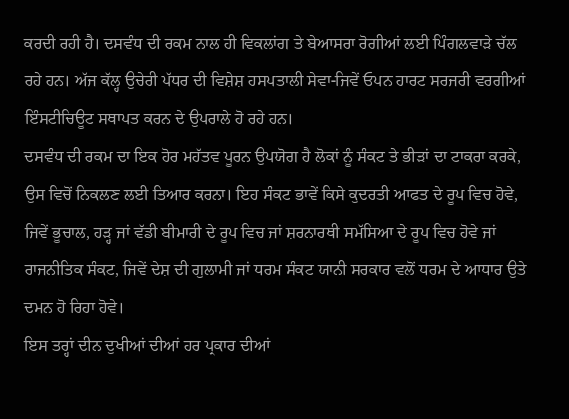ਕਰਦੀ ਰਹੀ ਹੈ। ਦਸਵੰਧ ਦੀ ਰਕਮ ਨਾਲ ਹੀ ਵਿਕਲਾਂਗ ਤੇ ਬੇਆਸਰਾ ਰੋਗੀਆਂ ਲਈ ਪਿੰਗਲਵਾੜੇ ਚੱਲ ਰਹੇ ਹਨ। ਅੱਜ ਕੱਲ੍ਹ ਉਚੇਰੀ ਪੱਧਰ ਦੀ ਵਿਸ਼ੇਸ਼ ਹਸਪਤਾਲੀ ਸੇਵਾ-ਜਿਵੇਂ ਓਪਨ ਹਾਰਟ ਸਰਜਰੀ ਵਰਗੀਆਂ ਇੰਸਟੀਚਿਊਟ ਸਥਾਪਤ ਕਰਨ ਦੇ ਉਪਰਾਲੇ ਹੋ ਰਹੇ ਹਨ।
ਦਸਵੰਧ ਦੀ ਰਕਮ ਦਾ ਇਕ ਹੋਰ ਮਹੱਤਵ ਪੂਰਨ ਉਪਯੋਗ ਹੈ ਲੋਕਾਂ ਨੂੰ ਸੰਕਟ ਤੇ ਭੀੜਾਂ ਦਾ ਟਾਕਰਾ ਕਰਕੇ, ਉਸ ਵਿਚੋਂ ਨਿਕਲਣ ਲਈ ਤਿਆਰ ਕਰਨਾ। ਇਹ ਸੰਕਟ ਭਾਵੇਂ ਕਿਸੇ ਕੁਦਰਤੀ ਆਫਤ ਦੇ ਰੂਪ ਵਿਚ ਹੋਵੇ, ਜਿਵੇਂ ਭੂਚਾਲ, ਹੜ੍ਹ ਜਾਂ ਵੱਡੀ ਬੀਮਾਰੀ ਦੇ ਰੂਪ ਵਿਚ ਜਾਂ ਸ਼ਰਨਾਰਥੀ ਸਮੱਸਿਆ ਦੇ ਰੂਪ ਵਿਚ ਹੋਵੇ ਜਾਂ ਰਾਜਨੀਤਿਕ ਸੰਕਟ, ਜਿਵੇਂ ਦੇਸ਼ ਦੀ ਗੁਲਾਮੀ ਜਾਂ ਧਰਮ ਸੰਕਟ ਯਾਨੀ ਸਰਕਾਰ ਵਲੋਂ ਧਰਮ ਦੇ ਆਧਾਰ ਉਤੇ ਦਮਨ ਹੋ ਰਿਹਾ ਹੋਵੇ।
ਇਸ ਤਰ੍ਹਾਂ ਦੀਨ ਦੁਖੀਆਂ ਦੀਆਂ ਹਰ ਪ੍ਰਕਾਰ ਦੀਆਂ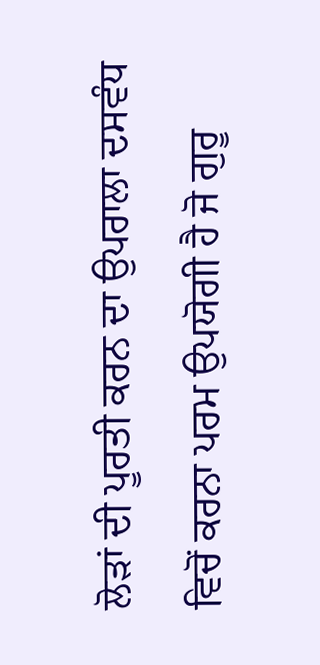ਲੋੜਾਂ ਦੀ ਪੂਰਤੀ ਕਰਨ ਦਾ ਉਪਰਾਲਾ ਦਸਵੰਧ ਵਿਚੋਂ ਕਰਨਾ ਪਰਮ ਉਪਯੋਗੀ ਹੈ ਜੋ ਗੁਰੂ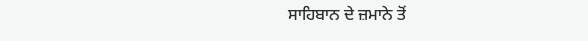ਸਾਹਿਬਾਨ ਦੇ ਜ਼ਮਾਨੇ ਤੋਂ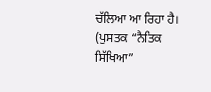ਚੱਲਿਆ ਆ ਰਿਹਾ ਹੈ।
(ਪੁਸਤਕ “ਨੈਤਿਕ ਸਿੱਖਿਆ”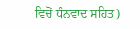ਵਿਚੋਂ ਧੰਨਵਾਦ ਸਹਿਤ)